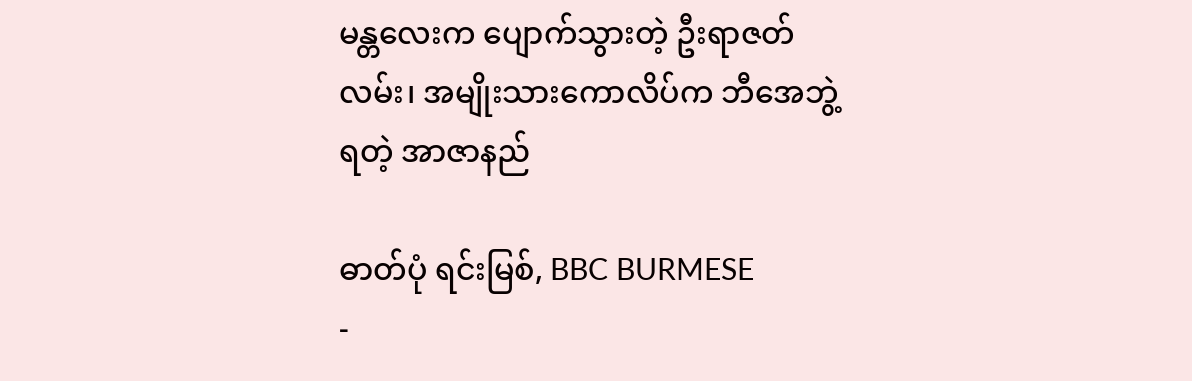မန္တလေးက ပျောက်သွားတဲ့ ဦးရာဇတ်လမ်း၊ အမျိုးသားကောလိပ်က ဘီအေဘွဲ့ရတဲ့ အာဇာနည်

ဓာတ်ပုံ ရင်းမြစ်, BBC BURMESE
-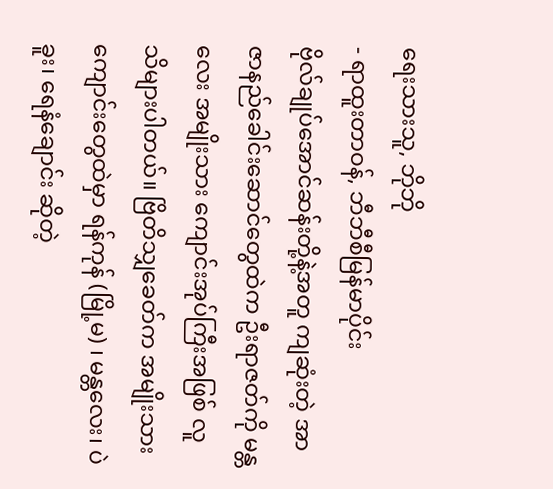ရေးသားသူ, ဘိုဘို
- ရာထူးတာဝန်, ဘီဘီစီမြန်မာပိုင်း
ဗိုလ်ချုပ်အောင်ဆန်းတို့နဲ့အတူ ကျဆုံးတဲ့ အာဇာနည်ခေါင်းဆောင်တွေထဲက ဦးရာဇတ်ကို မန္တလေး အမျိုးသား ကျောင်းအုပ်ကြီးအဖြစ် လူသိများပါတယ်။ ဗြိတိသျှခေတ်က အမျိုးသားကျောင်းတွေထဲမှာ ရန်ကုန် (မြို့မ) ၊ မန္တလေး၊ ပဲခူး၊ ရေနံချောင်း ဆိုတဲ့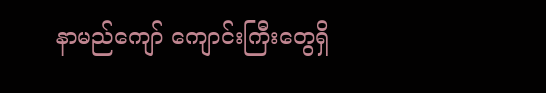နာမည်ကျော် ကျောင်းကြီးတွေရှိ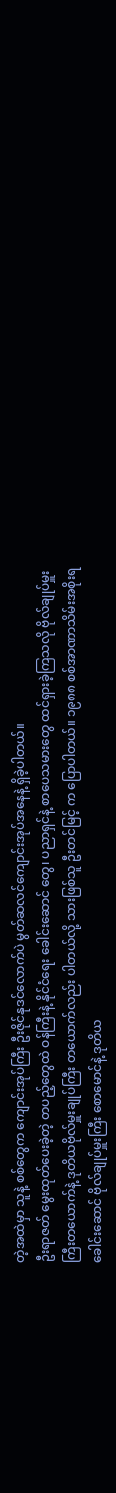တဲ့အထဲမှာ သူနဲ့ စစ်တွေက ကျောင်းအုပ်ကြီး ဦးဇိုင်နုဒင်လောက်ပဲ မွတ်ဆလင်ကျောင်းအုပ်အနေနဲ့ ရှိခဲ့ပါတယ်။
ဦးရာဇတ် မွေးထုတ်ပေးခဲ့တဲ့ တပည့်တွေထဲ ဝန်ကြီးနဲ့ နိုင်ငံရေး ခေါင်းဆောင် တွေ၊ ပညာရှင်နဲ့ စာပေသမားတွေ ထင်ရှားခဲ့ကြသလို ဗိုလ်ချုပ်မှူးကြီးတယောက်နဲ့ ဒုတိယဗိုလ်မှူးချုပ်ကြီး တယောက်လည်း ပါတယ်လို့ သားဖြစ်သူ ဦးတင်မြင့် က ပြောပါတယ်။ ၁၉၈၈ စစ်အာဏာသိမ်းအစိုးရ ခေါင်းဆောင် ဗိုလ်ချုပ်မှူးကြီး စောမောင်နဲ့ ဒုတိယ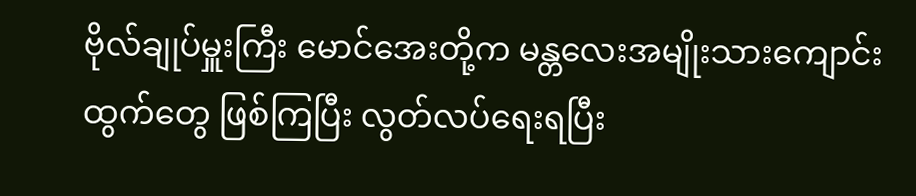ဗိုလ်ချုပ်မှူးကြီး မောင်အေးတို့က မန္တလေးအမျိုးသားကျောင်းထွက်တွေ ဖြစ်ကြပြီး လွတ်လပ်ရေးရပြီး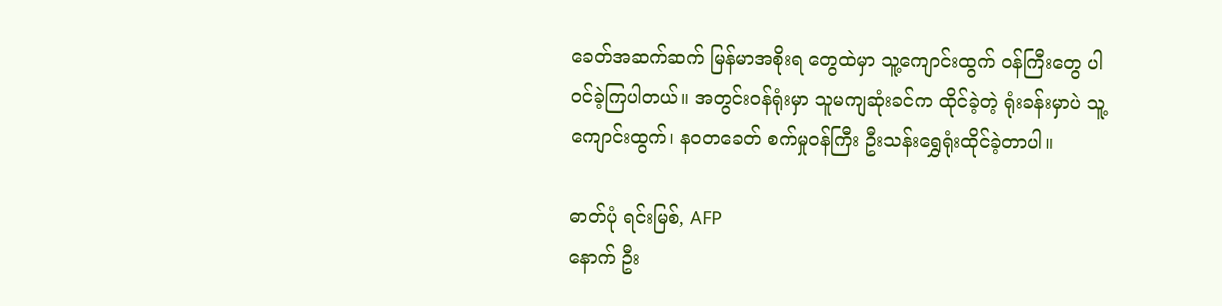ခေတ်အဆက်ဆက် မြန်မာအစိုးရ တွေထဲမှာ သူ့ကျောင်းထွက် ဝန်ကြီးတွေ ပါဝင်ခဲ့ကြပါတယ်။ အတွင်းဝန်ရုံးမှာ သူမကျဆုံးခင်က ထိုင်ခဲ့တဲ့ ရုံးခန်းမှာပဲ သူ့ကျောင်းထွက်၊ နဝတခေတ် စက်မှုဝန်ကြီး ဦးသန်းရွှေရုံးထိုင်ခဲ့တာပါ။

ဓာတ်ပုံ ရင်းမြစ်, AFP
နောက် ဦး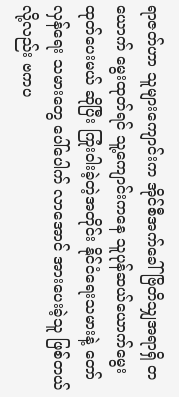ရာဇတ်ဟာ သူများကျောင်းက အိုင်စီအက်ခေါ် ဗြိတိသျှအရာရှိ တယောက် မွေးထုတ်ရင် သူ့ကျောင်းကနေ သူပုန်ဆယ်ယောက်မွေးထုတ်ပေးမယ် ဆိုပြီး ကြုံးဝါးခဲ့တဲ့အတိုင်း နိုင်ငံရေးသမားနဲ့ တော်လှန်ရေး သမားတွေ ပေါ်ပေါက် လာအောင် အားပေးခဲ့သူ ဖြစ်တယ်လို့လည်း ဗကပ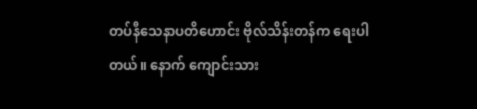တပ်နီသေနာပတိဟောင်း ဗိုလ်သိန်းတန်က ရေးပါတယ်။ နောက် ကျောင်းသား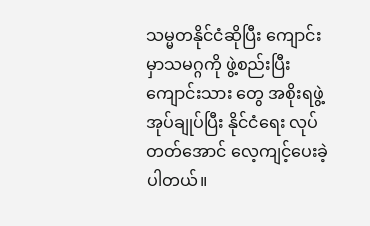သမ္မတနိုင်ငံဆိုပြီး ကျောင်းမှာသမဂ္ဂကို ဖွဲ့စည်းပြီး ကျောင်းသား တွေ အစိုးရဖွဲ့ အုပ်ချုပ်ပြီး နိုင်ငံရေး လုပ်တတ်အောင် လေ့ကျင့်ပေးခဲ့ပါတယ်။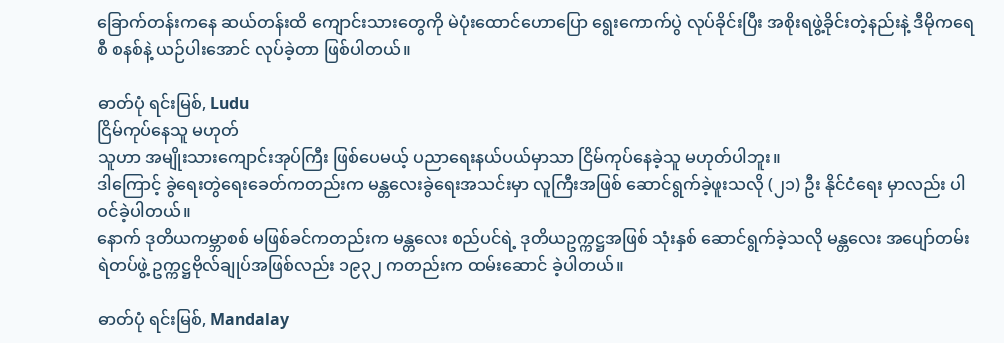ခြောက်တန်းကနေ ဆယ်တန်းထိ ကျောင်းသားတွေကို မဲပုံးထောင်ဟောပြော ရွေးကောက်ပွဲ လုပ်ခိုင်းပြီး အစိုးရဖွဲ့ခိုင်းတဲ့နည်းနဲ့ ဒီမိုကရေစီ စနစ်နဲ့ ယဉ်ပါးအောင် လုပ်ခဲ့တာ ဖြစ်ပါတယ်။

ဓာတ်ပုံ ရင်းမြစ်, Ludu
ငြိမ်ကုပ်နေသူ မဟုတ်
သူဟာ အမျိုးသားကျောင်းအုပ်ကြီး ဖြစ်ပေမယ့် ပညာရေးနယ်ပယ်မှာသာ ငြိမ်ကုပ်နေခဲ့သူ မဟုတ်ပါဘူး။
ဒါကြောင့် ခွဲရေးတွဲရေးခေတ်ကတည်းက မန္တလေးခွဲရေးအသင်းမှာ လူကြီးအဖြစ် ဆောင်ရွက်ခဲ့ဖူးသလို (၂၁) ဦး နိုင်ငံရေး မှာလည်း ပါဝင်ခဲ့ပါတယ်။
နောက် ဒုတိယကမ္ဘာစစ် မဖြစ်ခင်ကတည်းက မန္တလေး စည်ပင်ရဲ့ ဒုတိယဥက္ကဋ္ဌအဖြစ် သုံးနှစ် ဆောင်ရွက်ခဲ့သလို မန္တလေး အပျော်တမ်း ရဲတပ်ဖွဲ့ ဥက္ကဋ္ဌဗိုလ်ချုပ်အဖြစ်လည်း ၁၉၃၂ ကတည်းက ထမ်းဆောင် ခဲ့ပါတယ်။

ဓာတ်ပုံ ရင်းမြစ်, Mandalay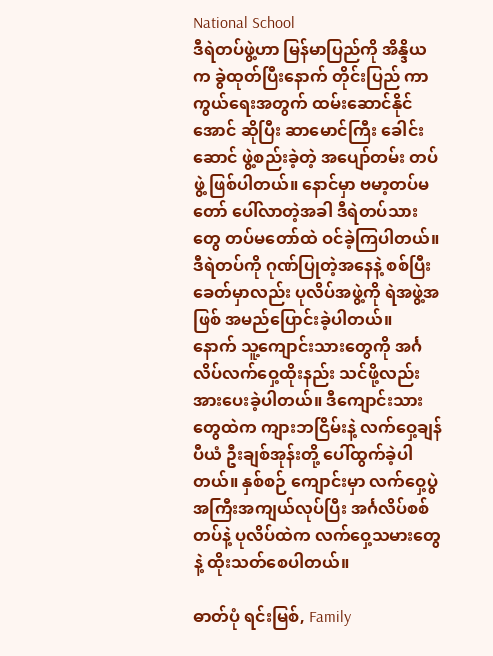National School
ဒီရဲတပ်ဖွဲ့ဟာ မြန်မာပြည်ကို အိန္ဒိယက ခွဲထုတ်ပြီးနောက် တိုင်းပြည် ကာကွယ်ရေးအတွက် ထမ်းဆောင်နိုင်အောင် ဆိုပြီး ဆာမောင်ကြီး ခေါင်းဆောင် ဖွဲ့စည်းခဲ့တဲ့ အပျော်တမ်း တပ်ဖွဲ့ ဖြစ်ပါတယ်။ နောင်မှာ ဗမာ့တပ်မတော် ပေါ်လာတဲ့အခါ ဒီရဲတပ်သားတွေ တပ်မတော်ထဲ ဝင်ခဲ့ကြပါတယ်။ ဒီရဲတပ်ကို ဂုဏ်ပြုတဲ့အနေနဲ့ စစ်ပြီးခေတ်မှာလည်း ပုလိပ်အဖွဲ့ကို ရဲအဖွဲ့အဖြစ် အမည်ပြောင်းခဲ့ပါတယ်။
နောက် သူ့ကျောင်းသားတွေကို အင်္ဂလိပ်လက်ဝှေ့ထိုးနည်း သင်ဖို့လည်း အားပေးခဲ့ပါတယ်။ ဒီကျောင်းသားတွေထဲက ကျားဘငြိမ်းနဲ့ လက်ဝှေ့ချန်ပီယံ ဦးချစ်အုန်းတို့ ပေါ်ထွက်ခဲ့ပါတယ်။ နှစ်စဉ် ကျောင်းမှာ လက်ဝှေ့ပွဲ အကြီးအကျယ်လုပ်ပြီး အင်္ဂလိပ်စစ်တပ်နဲ့ ပုလိပ်ထဲက လက်ဝှေ့သမားတွေနဲ့ ထိုးသတ်စေပါတယ်။

ဓာတ်ပုံ ရင်းမြစ်, Family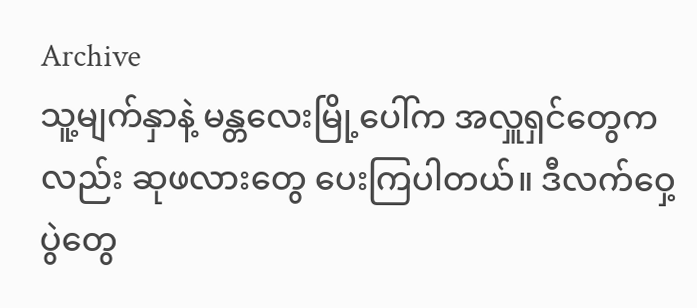Archive
သူ့မျက်နှာနဲ့ မန္တလေးမြို့ပေါ်က အလှူရှင်တွေကလည်း ဆုဖလားတွေ ပေးကြပါတယ်။ ဒီလက်ဝှေ့ပွဲတွေ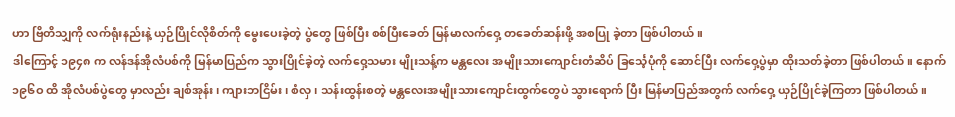ဟာ ဗြိတိသျှကို လက်ရုံးနည်းနဲ့ ယှဉ်ပြိုင်လိုစိတ်ကို မွေးပေးခဲ့တဲ့ ပွဲတွေ ဖြစ်ပြီး စစ်ပြီးခေတ် မြန်မာလက်ဝှေ့ တခေတ်ဆန်းဖို့ အစပြု ခဲ့တာ ဖြစ်ပါတယ်။
ဒါကြောင့် ၁၉၄၈ က လန်ဒန်အိုလံပစ်ကို မြန်မာပြည်က သွားပြိုင်ခဲ့တဲ့ လက်ဝှေ့သမား မျိုးသန့်က မန္တလေး အမျိုးသားကျောင်းတံဆိပ် ခြင်္သေ့ပုံကို ဆောင်ပြီး လက်ဝှေ့ပွဲမှာ ထိုးသတ်ခဲ့တာ ဖြစ်ပါတယ်။ နောက် ၁၉၆ဝ ထိ အိုလံပစ်ပွဲတွေ မှာလည်း ချစ်အုန်း၊ ကျားဘငြိမ်း၊ စံလှ၊ သန်းထွန်းစတဲ့ မန္တလေးအမျိုးသားကျောင်းထွက်တွေပဲ သွားရောက် ပြီး မြန်မာပြည်အတွက် လက်ဝှေ့ ယှဉ်ပြိုင်ခဲ့ကြတာ ဖြစ်ပါတယ်။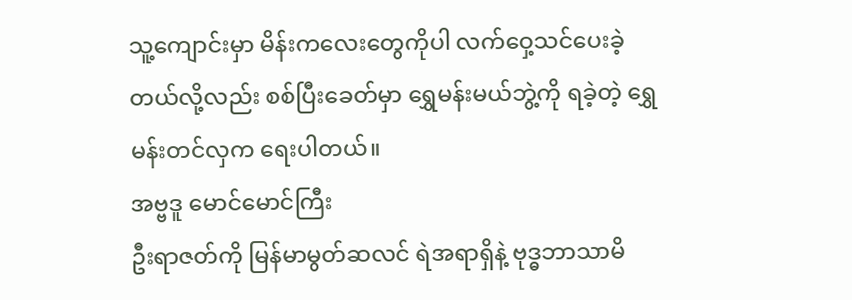သူ့ကျောင်းမှာ မိန်းကလေးတွေကိုပါ လက်ဝှေ့သင်ပေးခဲ့တယ်လို့လည်း စစ်ပြီးခေတ်မှာ ရွှေမန်းမယ်ဘွဲ့ကို ရခဲ့တဲ့ ရွှေမန်းတင်လှက ရေးပါတယ်။
အဗ္ဗဒူ မောင်မောင်ကြီး
ဦးရာဇတ်ကို မြန်မာမွတ်ဆလင် ရဲအရာရှိနဲ့ ဗုဒ္ဓဘာသာမိ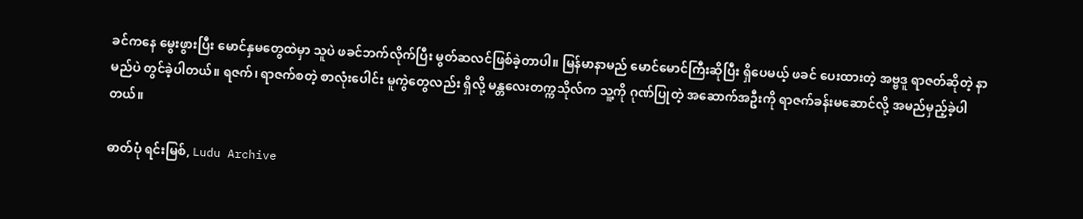ခင်ကနေ မွေးဖွားပြီး မောင်နှမတွေထဲမှာ သူပဲ ဖခင်ဘက်လိုက်ပြီး မွတ်ဆလင်ဖြစ်ခဲ့တာပါ။ မြန်မာနာမည် မောင်မောင်ကြီးဆိုပြီး ရှိပေမယ့် ဖခင် ပေးထားတဲ့ အဗ္ဗဒူ ရာဇတ်ဆိုတဲ့ နာမည်ပဲ တွင်ခဲ့ပါတယ်။ ရဇက်၊ ရာဇက်စတဲ့ စာလုံးပေါင်း မူကွဲတွေလည်း ရှိလို့ မန္တလေးတက္ကသိုလ်က သူ့ကို ဂုဏ်ပြုတဲ့ အဆောက်အဦးကို ရာဇက်ခန်းမဆောင်လို့ အမည်မှည့်ခဲ့ပါတယ်။

ဓာတ်ပုံ ရင်းမြစ်, Ludu Archive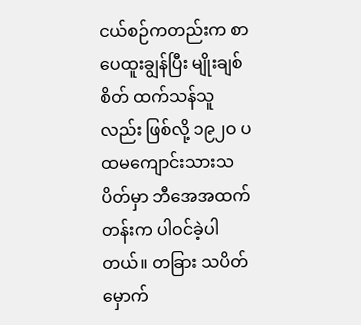ငယ်စဉ်ကတည်းက စာပေထူးချွန်ပြီး မျိုးချစ်စိတ် ထက်သန်သူလည်း ဖြစ်လို့ ၁၉၂ဝ ပထမကျောင်းသားသပိတ်မှာ ဘီအေအထက်တန်းက ပါဝင်ခဲ့ပါတယ်။ တခြား သပိတ်မှောက်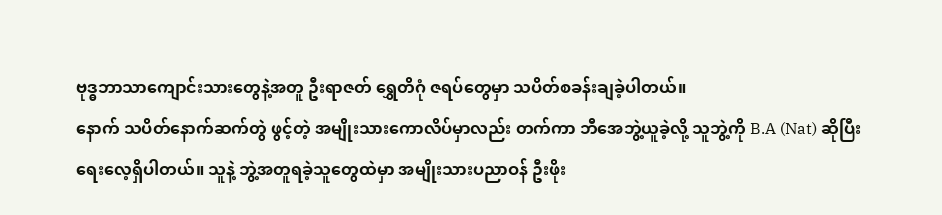ဗုဒ္ဓဘာသာကျောင်းသားတွေနဲ့အတူ ဦးရာဇတ် ရွှေတိဂုံ ဇရပ်တွေမှာ သပိတ်စခန်းချခဲ့ပါတယ်။
နောက် သပိတ်နောက်ဆက်တွဲ ဖွင့်တဲ့ အမျိုးသားကောလိပ်မှာလည်း တက်ကာ ဘီအေဘွဲ့ယူခဲ့လို့ သူဘွဲ့ကို B.A (Nat) ဆိုပြီး ရေးလေ့ရှိပါတယ်။ သူနဲ့ ဘွဲ့အတူရခဲ့သူတွေထဲမှာ အမျိုးသားပညာဝန် ဦးဖိုး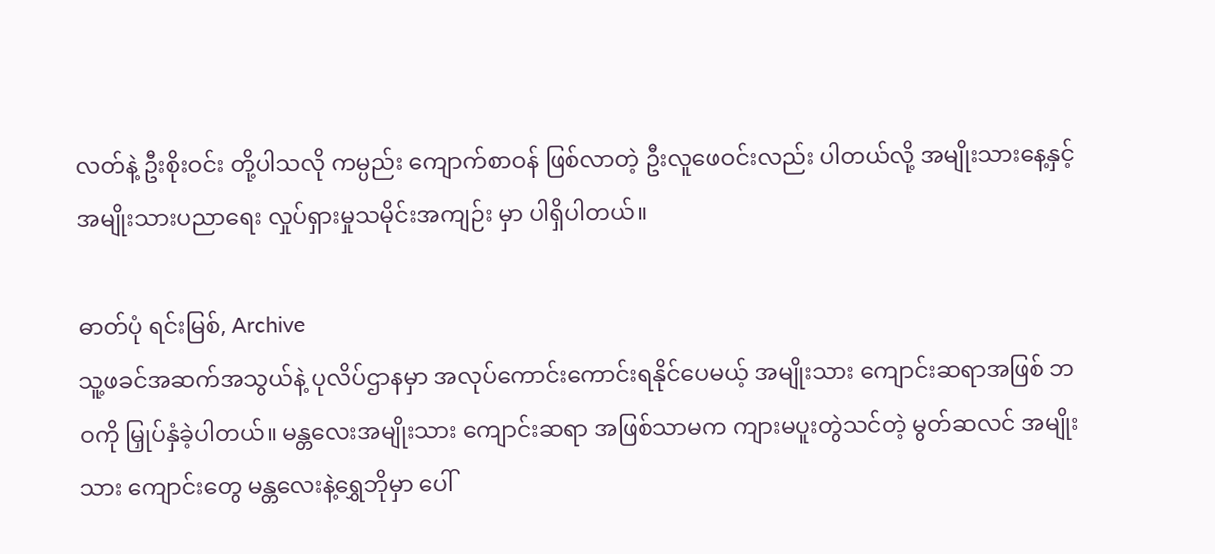လတ်နဲ့ ဦးစိုးဝင်း တို့ပါသလို ကမ္ပည်း ကျောက်စာဝန် ဖြစ်လာတဲ့ ဦးလူဖေဝင်းလည်း ပါတယ်လို့ အမျိုးသားနေ့နှင့် အမျိုးသားပညာရေး လှုပ်ရှားမှုသမိုင်းအကျဉ်း မှာ ပါရှိပါတယ်။

ဓာတ်ပုံ ရင်းမြစ်, Archive
သူ့ဖခင်အဆက်အသွယ်နဲ့ ပုလိပ်ဌာနမှာ အလုပ်ကောင်းကောင်းရနိုင်ပေမယ့် အမျိုးသား ကျောင်းဆရာအဖြစ် ဘဝကို မြှုပ်နှံခဲ့ပါတယ်။ မန္တလေးအမျိုးသား ကျောင်းဆရာ အဖြစ်သာမက ကျားမပူးတွဲသင်တဲ့ မွတ်ဆလင် အမျိုးသား ကျောင်းတွေ မန္တလေးနဲ့ရွှေဘိုမှာ ပေါ်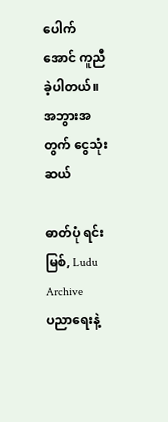ပေါက်အောင် ကူညီခဲ့ပါတယ်။
အဘွားအတွက် ငွေသုံးဆယ်

ဓာတ်ပုံ ရင်းမြစ်, Ludu Archive
ပညာရေးနဲ့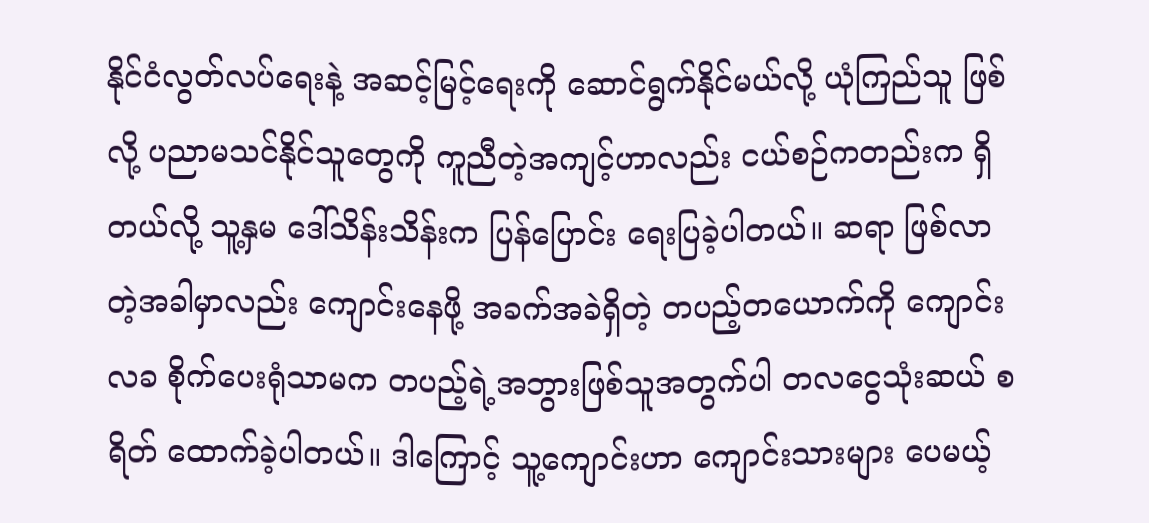နိုင်ငံလွတ်လပ်ရေးနဲ့ အဆင့်မြင့်ရေးကို ဆောင်ရွက်နိုင်မယ်လို့ ယုံကြည်သူ ဖြစ်လို့ ပညာမသင်နိုင်သူတွေကို ကူညီတဲ့အကျင့်ဟာလည်း ငယ်စဉ်ကတည်းက ရှိတယ်လို့ သူ့နှမ ဒေါ်သိန်းသိန်းက ပြန်ပြောင်း ရေးပြခဲ့ပါတယ်။ ဆရာ ဖြစ်လာ တဲ့အခါမှာလည်း ကျောင်းနေဖို့ အခက်အခဲရှိတဲ့ တပည့်တယောက်ကို ကျောင်းလခ စိုက်ပေးရုံသာမက တပည့်ရဲ့အဘွားဖြစ်သူအတွက်ပါ တလငွေသုံးဆယ် စရိတ် ထောက်ခဲ့ပါတယ်။ ဒါကြောင့် သူ့ကျောင်းဟာ ကျောင်းသားများ ပေမယ့်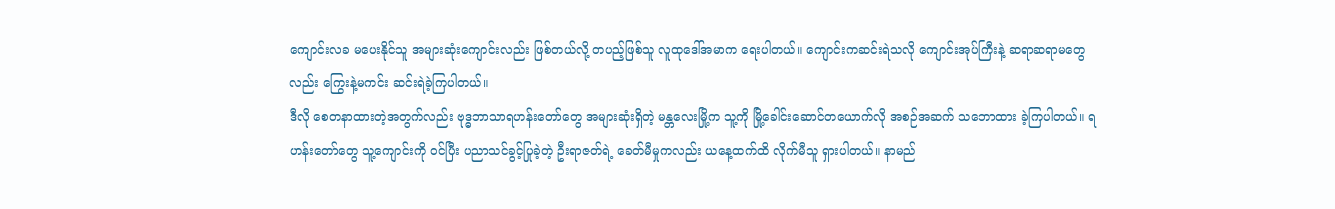ကျောင်းလခ မပေးနိုင်သူ အများဆုံးကျောင်းလည်း ဖြစ်တယ်လို့ တပည့်ဖြစ်သူ လူထုဒေါ်အမာက ရေးပါတယ်။ ကျောင်းကဆင်းရဲသလို ကျောင်းအုပ်ကြီးနဲ့ ဆရာဆရာမတွေလည်း ကြွေးနဲ့မကင်း ဆင်းရဲခဲ့ကြပါတယ်။
ဒီလို စေတနာထားတဲ့အတွက်လည်း ဗုဒ္ဓဘာသာရဟန်းတော်တွေ အများဆုံးရှိတဲ့ မန္တလေးမြို့က သူ့ကို မြို့ခေါင်းဆောင်တယောက်လို အစဉ်အဆက် သဘောထား ခဲ့ကြပါတယ်။ ရဟန်းတော်တွေ သူ့ကျောင်းကို ဝင်ပြီး ပညာသင်ခွင့်ပြုခဲ့တဲ့ ဦးရာဇတ်ရဲ့ ခေတ်မီမှုကလည်း ယနေ့ထက်ထိ လိုက်မီသူ ရှားပါတယ်။ နာမည်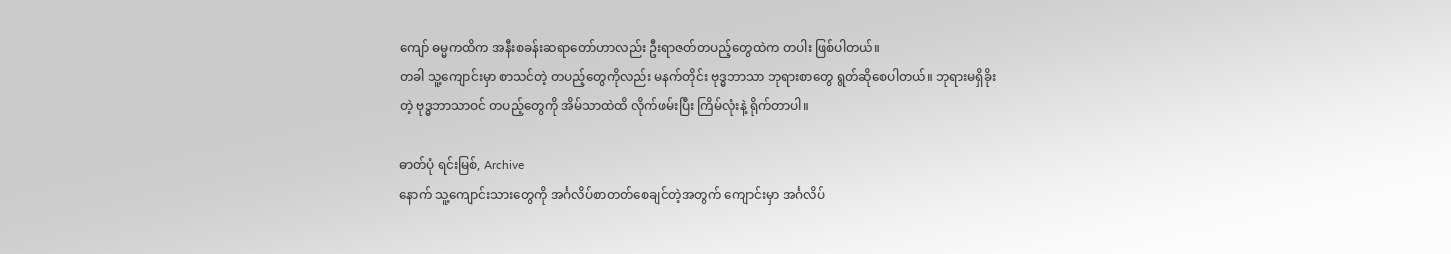ကျော် ဓမ္မကထိက အနီးစခန်းဆရာတော်ဟာလည်း ဦးရာဇတ်တပည့်တွေထဲက တပါး ဖြစ်ပါတယ်။
တခါ သူ့ကျောင်းမှာ စာသင်တဲ့ တပည့်တွေကိုလည်း မနက်တိုင်း ဗုဒ္ဓဘာသာ ဘုရားစာတွေ ရွတ်ဆိုစေပါတယ်။ ဘုရားမရှိခိုးတဲ့ ဗုဒ္ဓဘာသာဝင် တပည့်တွေကို အိမ်သာထဲထိ လိုက်ဖမ်းပြီး ကြိမ်လုံးနဲ့ ရိုက်တာပါ။

ဓာတ်ပုံ ရင်းမြစ်, Archive
နောက် သူ့ကျောင်းသားတွေကို အင်္ဂလိပ်စာတတ်စေချင်တဲ့အတွက် ကျောင်းမှာ အင်္ဂလိပ်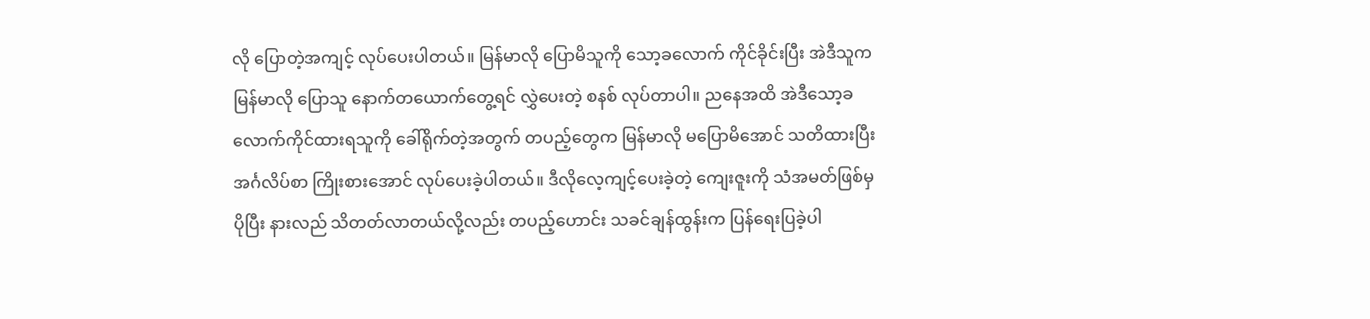လို ပြောတဲ့အကျင့် လုပ်ပေးပါတယ်။ မြန်မာလို ပြောမိသူကို သော့ခလောက် ကိုင်ခိုင်းပြီး အဲဒီသူက မြန်မာလို ပြောသူ နောက်တယောက်တွေ့ရင် လွှဲပေးတဲ့ စနစ် လုပ်တာပါ။ ညနေအထိ အဲဒီသော့ခလောက်ကိုင်ထားရသူကို ခေါ်ရိုက်တဲ့အတွက် တပည့်တွေက မြန်မာလို မပြောမိအောင် သတိထားပြီး အင်္ဂလိပ်စာ ကြိုးစားအောင် လုပ်ပေးခဲ့ပါတယ်။ ဒီလိုလေ့ကျင့်ပေးခဲ့တဲ့ ကျေးဇူးကို သံအမတ်ဖြစ်မှ ပိုပြီး နားလည် သိတတ်လာတယ်လို့လည်း တပည့်ဟောင်း သခင်ချန်ထွန်းက ပြန်ရေးပြခဲ့ပါ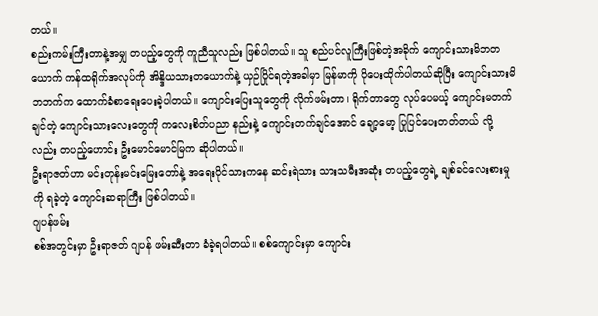တယ်။
စည်းကမ်းကြီးတာနဲ့အမျှ တပည့်တွေကို ကူညီသူလည်း ဖြစ်ပါတယ်။ သူ စည်ပင်လူကြီးဖြစ်တဲ့အခိုက် ကျောင်းသားမိဘတယောက် ကန်ထရိုက်အလုပ်ကို အိန္ဒိယသားတယောက်နဲ့ ယှဉ်ပြိုင်ရတဲ့အခါမှာ မြန်မာကို ပိုပေးထိုက်ပါတယ်ဆိုပြီး ကျောင်းသားမိဘဘက်က ထောက်ခံစာရေးပေးခဲ့ပါတယ်။ ကျောင်းပြေးသူတွေကို လိုက်ဖမ်းတာ၊ ရိုက်တာတွေ လုပ်ပေမယ့် ကျောင်းမတက်ချင်တဲ့ ကျောင်းသားလေးတွေကို ကလေးစိတ်ပညာ နည်းနဲ့ ကျောင်းတက်ချင်အောင် ချော့မော့ ပြုပြင်ပေးတတ်တယ် လို့လည်း တပည့်ဟောင်း ဦးမောင်မောင်မြက ဆိုပါတယ်။
ဦးရာဇတ်ဟာ မင်းတုန်းမင်းမြေးတော်နဲ့ အရေးပိုင်သားကနေ ဆင်းရဲသား သားသမီးအဆုံး တပည့်တွေရဲ့ ချစ်ခင်လေးစားမှုကို ရခဲ့တဲ့ ကျောင်းဆရာကြီး ဖြစ်ပါတယ်။
ဂျပန်ဖမ်း
စစ်အတွင်းမှာ ဦးရာဇတ် ဂျပန် ဖမ်းဆီးတာ ခံခဲ့ရပါတယ်။ စစ်ကျောင်းမှာ ကျောင်း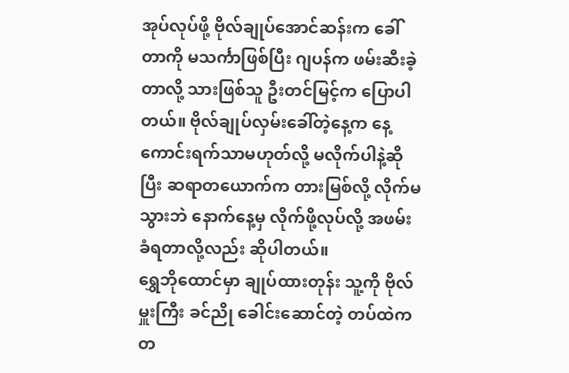အုပ်လုပ်ဖို့ ဗိုလ်ချုပ်အောင်ဆန်းက ခေါ်တာကို မသင်္ကာဖြစ်ပြီး ဂျပန်က ဖမ်းဆီးခဲ့တာလို့ သားဖြစ်သူ ဦးတင်မြင့်က ပြောပါတယ်။ ဗိုလ်ချုပ်လှမ်းခေါ်တဲ့နေ့က နေ့ကောင်းရက်သာမဟုတ်လို့ မလိုက်ပါနဲ့ဆိုပြီး ဆရာတယောက်က တားမြစ်လို့ လိုက်မသွားဘဲ နောက်နေ့မှ လိုက်ဖို့လုပ်လို့ အဖမ်းခံရတာလို့လည်း ဆိုပါတယ်။
ရွှေဘိုထောင်မှာ ချုပ်ထားတုန်း သူ့ကို ဗိုလ်မှူးကြီး ခင်ညို ခေါင်းဆောင်တဲ့ တပ်ထဲက တ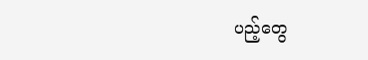ပည့်တွေ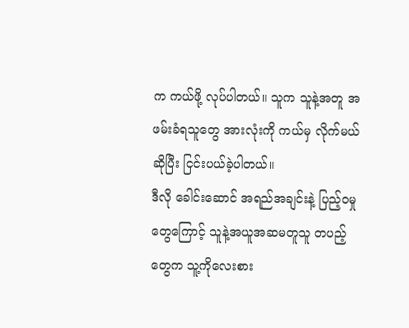က ကယ်ဖို့ လုပ်ပါတယ်။ သူက သူနဲ့အတူ အဖမ်းခံရသူတွေ အားလုံးကို ကယ်မှ လိုက်မယ်ဆိုပြီး ငြင်းပယ်ခဲ့ပါတယ်။
ဒီလို ခေါင်းဆောင် အရည်အချင်းနဲ့ ပြည့်ဝမှုတွေကြောင့် သူနဲ့အယူအဆမတူသူ တပည့်တွေက သူ့ကိုလေးစား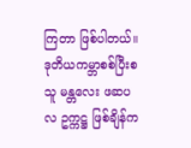ကြတာ ဖြစ်ပါတယ်။ ဒုတိယကမ္ဘာစစ်ပြီးစ သူ မန္တလေး ဖဆပလ ဥက္ကဋ္ဌ ဖြစ်ချိန်က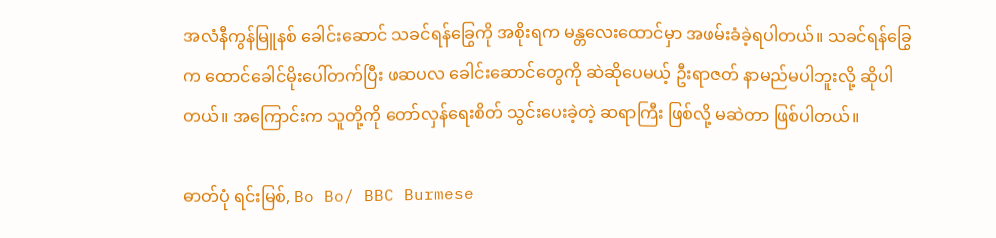အလံနီကွန်မြူနစ် ခေါင်းဆောင် သခင်ရန်ခြွေကို အစိုးရက မန္တလေးထောင်မှာ အဖမ်းခံခဲ့ရပါတယ်။ သခင်ရန်ခြွေက ထောင်ခေါင်မိုးပေါ်တက်ပြီး ဖဆပလ ခေါင်းဆောင်တွေကို ဆဲဆိုပေမယ့် ဦးရာဇတ် နာမည်မပါဘူးလို့ ဆိုပါတယ်။ အကြောင်းက သူတို့ကို တော်လှန်ရေးစိတ် သွင်းပေးခဲ့တဲ့ ဆရာကြီး ဖြစ်လို့ မဆဲတာ ဖြစ်ပါတယ်။

ဓာတ်ပုံ ရင်းမြစ်, Bo Bo/ BBC Burmese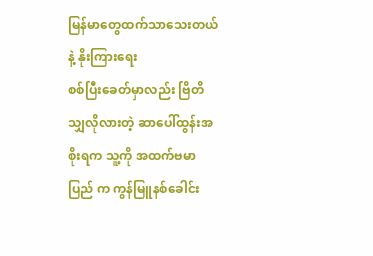မြန်မာတွေထက်သာသေးတယ်နဲ့ နိုးကြားရေး
စစ်ပြီးခေတ်မှာလည်း ဗြိတိသျှလိုလားတဲ့ ဆာပေါ်ထွန်းအစိုးရက သူ့ကို အထက်ဗမာပြည် က ကွန်မြူနစ်ခေါင်း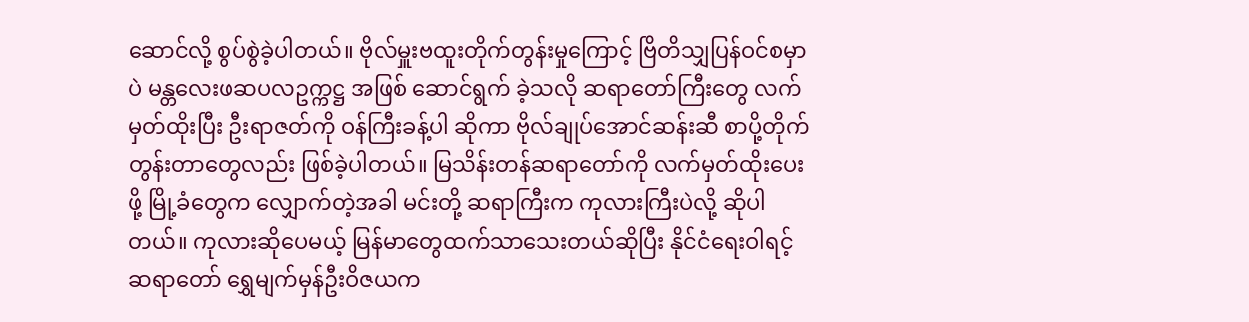ဆောင်လို့ စွပ်စွဲခဲ့ပါတယ်။ ဗိုလ်မှူးဗထူးတိုက်တွန်းမှုကြောင့် ဗြိတိသျှပြန်ဝင်စမှာပဲ မန္တလေးဖဆပလဥက္ကဋ္ဌ အဖြစ် ဆောင်ရွက် ခဲ့သလို ဆရာတော်ကြီးတွေ လက်မှတ်ထိုးပြီး ဦးရာဇတ်ကို ဝန်ကြီးခန့်ပါ ဆိုကာ ဗိုလ်ချုပ်အောင်ဆန်းဆီ စာပို့တိုက်တွန်းတာတွေလည်း ဖြစ်ခဲ့ပါတယ်။ မြသိန်းတန်ဆရာတော်ကို လက်မှတ်ထိုးပေးဖို့ မြို့ခံတွေက လျှောက်တဲ့အခါ မင်းတို့ ဆရာကြီးက ကုလားကြီးပဲလို့ ဆိုပါတယ်။ ကုလားဆိုပေမယ့် မြန်မာတွေထက်သာသေးတယ်ဆိုပြီး နိုင်ငံရေးဝါရင့်ဆရာတော် ရွှေမျက်မှန်ဦးဝိဇယက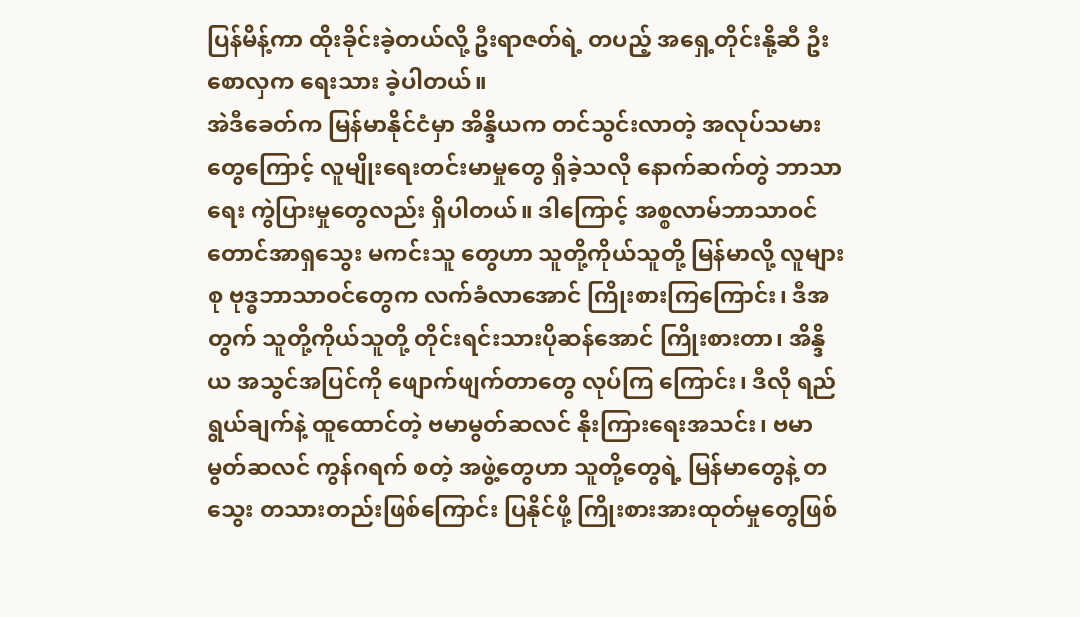ပြန်မိန့်ကာ ထိုးခိုင်းခဲ့တယ်လို့ ဦးရာဇတ်ရဲ့ တပည့် အရှေ့တိုင်းနို့ဆီ ဦးစောလှက ရေးသား ခဲ့ပါတယ်။
အဲဒီခေတ်က မြန်မာနိုင်ငံမှာ အိန္ဒိယက တင်သွင်းလာတဲ့ အလုပ်သမားတွေကြောင့် လူမျိုးရေးတင်းမာမှုတွေ ရှိခဲ့သလို နောက်ဆက်တွဲ ဘာသာရေး ကွဲပြားမှုတွေလည်း ရှိပါတယ်။ ဒါကြောင့် အစ္စလာမ်ဘာသာဝင် တောင်အာရှသွေး မကင်းသူ တွေဟာ သူတို့ကိုယ်သူတို့ မြန်မာလို့ လူများစု ဗုဒ္ဓဘာသာဝင်တွေက လက်ခံလာအောင် ကြိုးစားကြကြောင်း၊ ဒီအတွက် သူတို့ကိုယ်သူတို့ တိုင်းရင်းသားပိုဆန်အောင် ကြိုးစားတာ၊ အိန္ဒိယ အသွင်အပြင်ကို ဖျောက်ဖျက်တာတွေ လုပ်ကြ ကြောင်း၊ ဒီလို ရည်ရွယ်ချက်နဲ့ ထူထောင်တဲ့ ဗမာမွတ်ဆလင် နိုးကြားရေးအသင်း၊ ဗမာမွတ်ဆလင် ကွန်ဂရက် စတဲ့ အဖွဲ့တွေဟာ သူတို့တွေရဲ့ မြန်မာတွေနဲ့ တသွေး တသားတည်းဖြစ်ကြောင်း ပြနိုင်ဖို့ ကြိုးစားအားထုတ်မှုတွေဖြစ်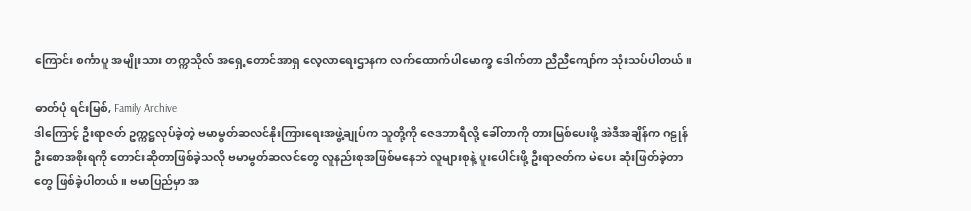ကြောင်း စင်္ကာပူ အမျိုးသား တက္ကသိုလ် အရှေ့တောင်အာရှ လေ့လာရေးဌာနက လက်ထောက်ပါမောက္ခ ဒေါက်တာ ညီညီကျော်က သုံးသပ်ပါတယ်။

ဓာတ်ပုံ ရင်းမြစ်, Family Archive
ဒါကြောင့် ဦးရာဇတ် ဥက္ကဋ္ဌလုပ်ခဲ့တဲ့ ဗမာမွတ်ဆလင်နိုးကြားရေးအဖွဲ့ချုပ်က သူတို့ကို ဇေဒဘာရီလို့ ခေါ်တာကို တားမြစ်ပေးဖို့ အဲဒီအချိန်က ဂဠုန်ဦးစောအစိုးရကို တောင်းဆိုတာဖြစ်ခဲ့သလို ဗမာမွတ်ဆလင်တွေ လူနည်းစုအဖြစ်မနေဘဲ လူများစုနဲ့ ပူးပေါင်းဖို့ ဦးရာဇတ်က မဲပေး ဆုံးဖြတ်ခဲ့တာတွေ ဖြစ်ခဲ့ပါတယ်။ ဗမာပြည်မှာ အ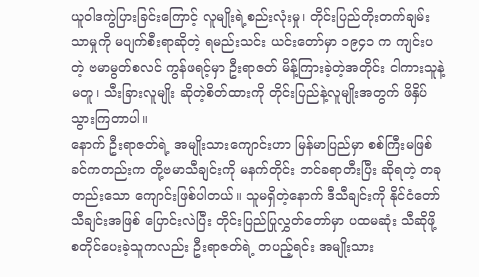ယူဝါဒကွဲပြားခြင်းကြောင့် လူမျိုးရဲ့စည်းလုံးမှု၊ တိုင်းပြည်တိုးတက်ချမ်းသာမှုကို မပျက်စီးရာဆိုတဲ့ ရမည်းသင်း ယင်းတော်မှာ ၁၉၄၁ က ကျင်းပတဲ့ ဗမာမွတ်စလင် ကွန်ဖရင့်မှာ ဦးရာဇတ် မိန့်ကြားခဲ့တဲ့အတိုင်း ငါကားသူနဲ့မတူ၊ သီးခြားလူမျိုး ဆိုတဲ့စိတ်ထားကို တိုင်းပြည်နဲ့လူမျိုးအတွက် ဖိနှိပ်သွားကြတာပါ။
နောက် ဦးရာဇတ်ရဲ့ အမျိုးသားကျောင်းဟာ မြန်မာပြည်မှာ စစ်ကြီးမဖြစ်ခင်ကတည်းက တို့ဗမာသီချင်းကို မနက်တိုင်း ဘင်ခရာတီးပြီး ဆိုရတဲ့ တခုတည်းသော ကျောင်းဖြစ်ပါတယ်။ သူမရှိတဲ့နောက် ဒီသီချင်းကို နိုင်ငံတော်သီချင်းအဖြစ် ပြောင်းလဲပြီး တိုင်းပြည်ပြုလွှတ်တော်မှာ ပထမဆုံး သီဆိုဖို့ စတိုင်ပေးခဲ့သူကလည်း ဦးရာဇတ်ရဲ့ တပည့်ရင်း အမျိုးသား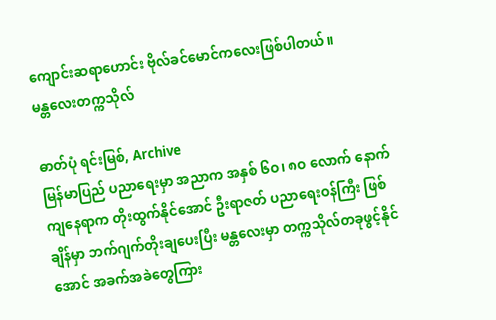ကျောင်းဆရာဟောင်း ဗိုလ်ခင်မောင်ကလေးဖြစ်ပါတယ်။
မန္တလေးတက္ကသိုလ်

ဓာတ်ပုံ ရင်းမြစ်, Archive
မြန်မာပြည် ပညာရေးမှာ အညာက အနှစ် ၆ဝ၊ ၈ဝ လောက် နောက်ကျနေရာက တိုးထွက်နိုင်အောင် ဦးရာဇတ် ပညာရေးဝန်ကြီး ဖြစ်ချိန်မှာ ဘက်ဂျက်တိုးချပေးပြီး မန္တလေးမှာ တက္ကသိုလ်တခုဖွင့်နိုင်အောင် အခက်အခဲတွေကြား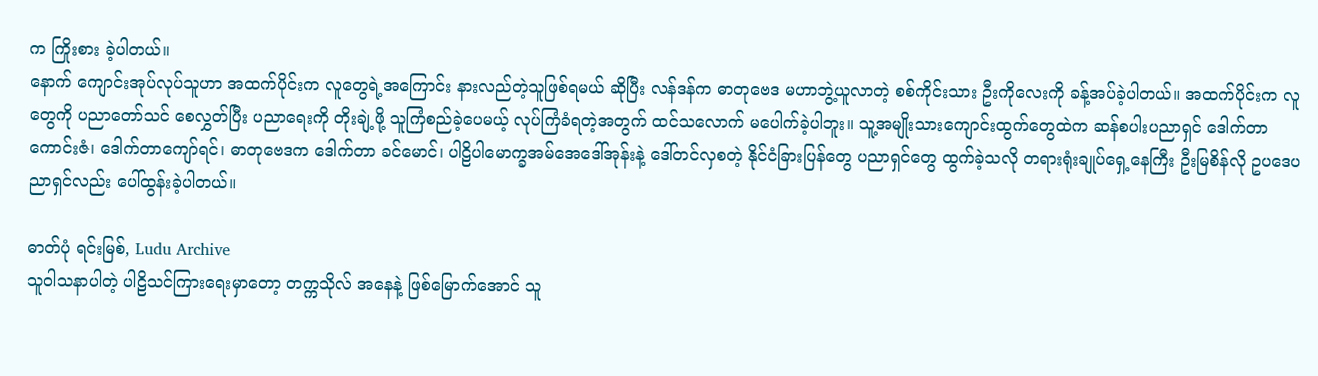က ကြိုးစား ခဲ့ပါတယ်။
နောက် ကျောင်းအုပ်လုပ်သူဟာ အထက်ပိုင်းက လူတွေရဲ့အကြောင်း နားလည်တဲ့သူဖြစ်ရမယ် ဆိုပြီး လန်ဒန်က ဓာတုဗေဒ မဟာဘွဲ့ယူလာတဲ့ စစ်ကိုင်းသား ဦးကိုလေးကို ခန့်အပ်ခဲ့ပါတယ်။ အထက်ပိုင်းက လူတွေကို ပညာတော်သင် စေလွှတ်ပြီး ပညာရေးကို တိုးချဲ့ဖို့ သူကြံစည်ခဲ့ပေမယ့် လုပ်ကြံခံရတဲ့အတွက် ထင်သလောက် မပေါက်ခဲ့ပါဘူး။ သူ့အမျိုးသားကျောင်းထွက်တွေထဲက ဆန်စပါးပညာရှင် ဒေါက်တာ ကောင်းဇံ၊ ဒေါက်တာကျော်ရင်၊ ဓာတုဗေဒက ဒေါက်တာ ခင်မောင်၊ ပါဠိပါမောက္ခအမ်အေဒေါ်အုန်းနဲ့ ဒေါ်တင်လှစတဲ့ နိုင်ငံခြားပြန်တွေ ပညာရှင်တွေ ထွက်ခဲ့သလို တရားရုံးချုပ်ရှေ့နေကြီး ဦးမြစိန်လို ဥပဒေပညာရှင်လည်း ပေါ်ထွန်းခဲ့ပါတယ်။

ဓာတ်ပုံ ရင်းမြစ်, Ludu Archive
သူဝါသနာပါတဲ့ ပါဠိသင်ကြားရေးမှာတော့ တက္ကသိုလ် အနေနဲ့ ဖြစ်မြောက်အောင် သူ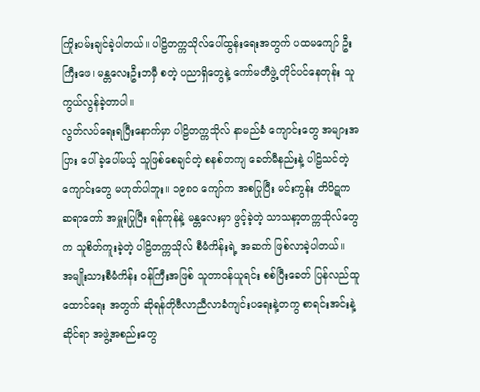ကြိုးပမ်းချင်ခဲ့ပါတယ်။ ပါဠိတက္ကသိုလ်ပေါ်ထွန်းရေးအတွက် ပထမကျော် ဦးကြီးဖေ၊ မန္တလေးဦးဘမှီ စတဲ့ ပညာရှိတွေနဲ့ ကော်မတီဖွဲ့ တိုင်ပင်နေတုန်း သူကွယ်လွန်ခဲ့တာပါ။
လွတ်လပ်ရေးရပြီးနောက်မှာ ပါဠိတက္ကသိုလ် နာမည်ခံ ကျောင်းတွေ အများအပြား ပေါ်ခဲ့ပေါ်မယ့် သူဖြစ်စေချင်တဲ့ စနစ်တကျ ခေတ်မီနည်းနဲ့ ပါဠိသင်တဲ့ကျောင်းတွေ မဟုတ်ပါဘူး။ ၁၉၈ဝ ကျော်က အစပြုပြီး မင်းကွန်း တိပိဋကဆရာတော် အမှူးပြုပြီး ရန်ကုန်နဲ့ မန္တလေးမှာ ဖွင့်ခဲ့တဲ့ သာသနာ့တက္ကသိုလ်တွေက သူစိတ်ကူးခဲ့တဲ့ ပါဠိတက္ကသိုလ် စီမံကိန်းရဲ့ အဆက် ဖြစ်လာခဲ့ပါတယ်။
အမျိုးသားစီမံကိန်း ဝန်ကြီးအဖြစ် သူတာဝန်ယူရင်း စစ်ပြီးခေတ် ပြန်လည်ထူထောင်ရေး အတွက် ဆိုရန်တိုဗီလာညီလာခံကျင်းပရေးနဲ့တကွ စာရင်းအင်းနဲ့ ဆိုင်ရာ အဖွဲ့အစည်းတွေ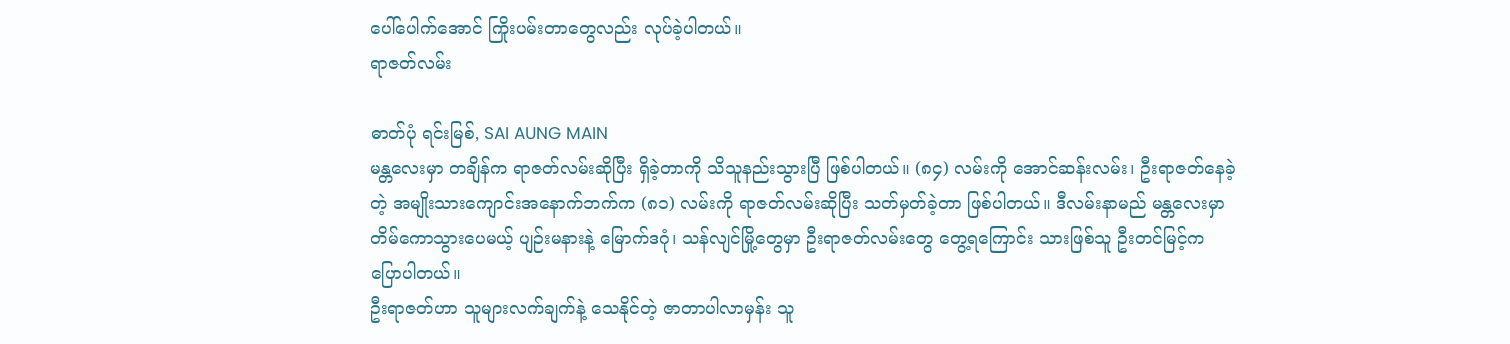ပေါ်ပေါက်အောင် ကြိုးပမ်းတာတွေလည်း လုပ်ခဲ့ပါတယ်။
ရာဇတ်လမ်း

ဓာတ်ပုံ ရင်းမြစ်, SAI AUNG MAIN
မန္တလေးမှာ တချိန်က ရာဇတ်လမ်းဆိုပြီး ရှိခဲ့တာကို သိသူနည်းသွားပြီ ဖြစ်ပါတယ်။ (၈၄) လမ်းကို အောင်ဆန်းလမ်း၊ ဦးရာဇတ်နေခဲ့တဲ့ အမျိုးသားကျောင်းအနောက်ဘက်က (၈၁) လမ်းကို ရာဇတ်လမ်းဆိုပြီး သတ်မှတ်ခဲ့တာ ဖြစ်ပါတယ်။ ဒီလမ်းနာမည် မန္တလေးမှာ တိမ်ကောသွားပေမယ့် ပျဉ်းမနားနဲ့ မြောက်ဒဂုံ၊ သန်လျင်မြို့တွေမှာ ဦးရာဇတ်လမ်းတွေ တွေ့ရကြောင်း သားဖြစ်သူ ဦးတင်မြင့်က ပြောပါတယ်။
ဦးရာဇတ်ဟာ သူများလက်ချက်နဲ့ သေနိုင်တဲ့ ဇာတာပါလာမှန်း သူ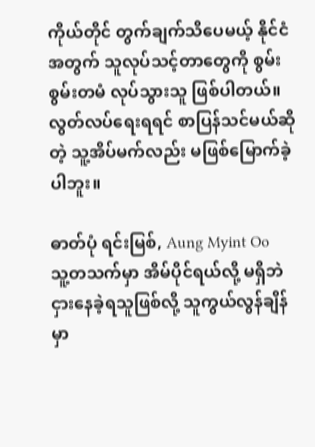ကိုယ်တိုင် တွက်ချက်သိပေမယ့် နိုင်ငံအတွက် သူလုပ်သင့်တာတွေကို စွမ်းစွမ်းတမံ လုပ်သွားသူ ဖြစ်ပါတယ်။ လွတ်လပ်ရေးရရင် စာပြန်သင်မယ်ဆိုတဲ့ သူ့အိပ်မက်လည်း မဖြစ်မြောက်ခဲ့ပါဘူး။

ဓာတ်ပုံ ရင်းမြစ်, Aung Myint Oo
သူ့တသက်မှာ အိမ်ပိုင်ရယ်လို့ မရှိဘဲ ငှားနေခဲ့ရသူဖြစ်လို့ သူကွယ်လွန်ချိန်မှာ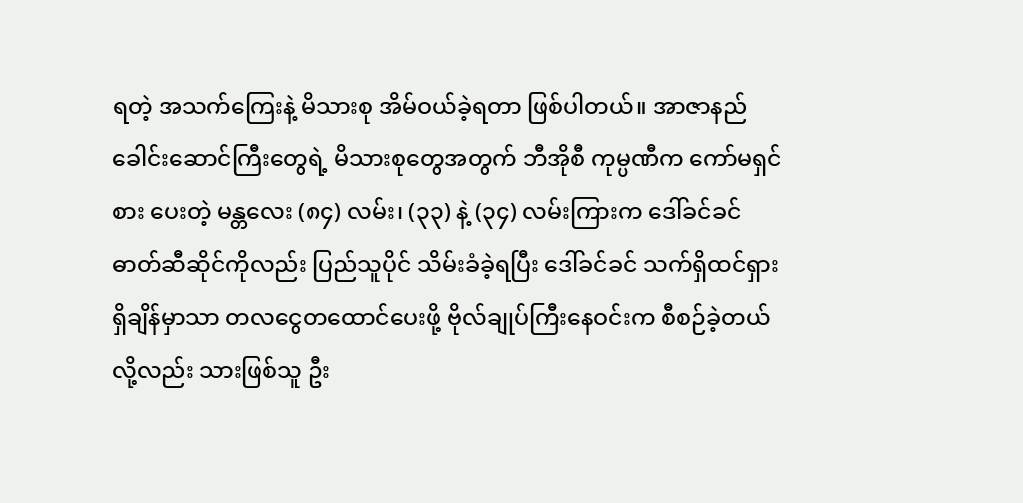ရတဲ့ အသက်ကြေးနဲ့ မိသားစု အိမ်ဝယ်ခဲ့ရတာ ဖြစ်ပါတယ်။ အာဇာနည် ခေါင်းဆောင်ကြီးတွေရဲ့ မိသားစုတွေအတွက် ဘီအိုစီ ကုမ္ပဏီက ကော်မရှင်စား ပေးတဲ့ မန္တလေး (၈၄) လမ်း၊ (၃၃) နဲ့ (၃၄) လမ်းကြားက ဒေါ်ခင်ခင် ဓာတ်ဆီဆိုင်ကိုလည်း ပြည်သူပိုင် သိမ်းခံခဲ့ရပြီး ဒေါ်ခင်ခင် သက်ရှိထင်ရှားရှိချိန်မှာသာ တလငွေတထောင်ပေးဖို့ ဗိုလ်ချုပ်ကြီးနေဝင်းက စီစဉ်ခဲ့တယ်လို့လည်း သားဖြစ်သူ ဦး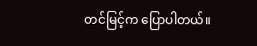တင်မြင့်က ပြောပါတယ်။